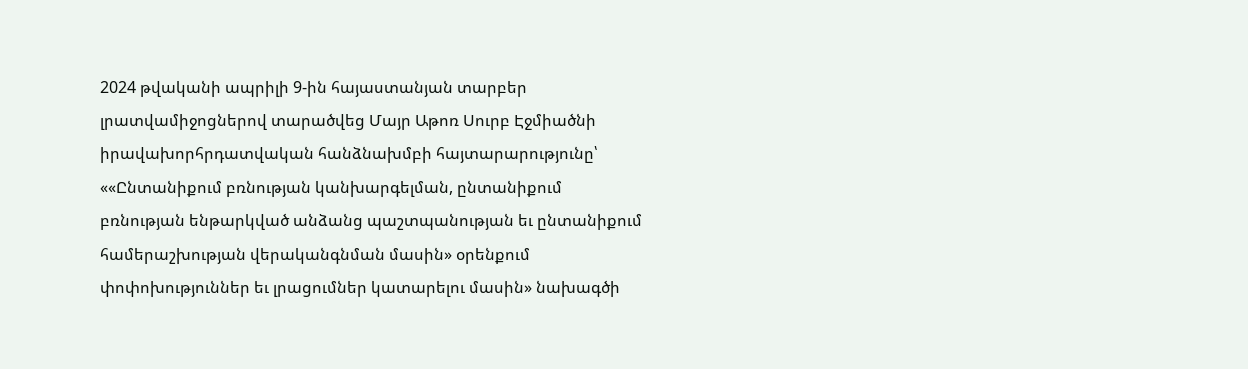2024 թվականի ապրիլի 9-ին հայաստանյան տարբեր լրատվամիջոցներով տարածվեց Մայր Աթոռ Սուրբ Էջմիածնի իրավախորհրդատվական հանձնախմբի հայտարարությունը՝ ««Ընտանիքում բռնության կանխարգելման, ընտանիքում բռնության ենթարկված անձանց պաշտպանության եւ ընտանիքում համերաշխության վերականգնման մասին» օրենքում փոփոխություններ եւ լրացումներ կատարելու մասին» նախագծի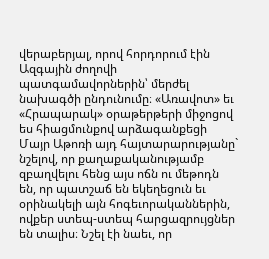վերաբերյալ, որով հորդորում էին Ազգային ժողովի պատգամավորներին՝ մերժել նախագծի ընդունումը։ «Առավոտ» եւ «Հրապարակ» օրաթերթերի միջոցով ես հիացմունքով արձագանքեցի Մայր Աթոռի այդ հայտարարությանը` նշելով, որ քաղաքականությամբ զբաղվելու հենց այս ոճն ու մեթոդն են, որ պատշաճ են եկեղեցուն եւ օրինակելի այն հոգեւորականներին, ովքեր ստեպ-ստեպ հարցազրույցներ են տալիս։ Նշել էի նաեւ, որ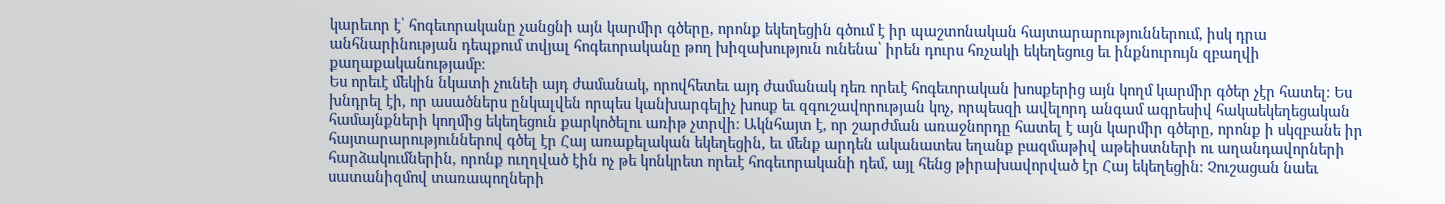կարեւոր է՝ հոգեւորականը չանցնի այն կարմիր գծերը, որոնք եկեղեցին գծում է իր պաշտոնական հայտարարություններում, իսկ դրա անհնարինության դեպքում տվյալ հոգեւորականը թող խիզախություն ունենա՝ իրեն դուրս հռչակի եկեղեցուց եւ ինքնուրույն զբաղվի քաղաքականությամբ։
Ես որեւէ մեկին նկատի չունեի այդ ժամանակ, որովհետեւ այդ ժամանակ դեռ որեւէ հոգեւորական խոսքերից այն կողմ կարմիր գծեր չէր հատել։ Ես խնդրել էի, որ ասածներս ընկալվեն որպես կանխարգելիչ խոսք եւ զգուշավորության կոչ, որպեսզի ավելորդ անգամ ագրեսիվ հակաեկեղեցական համայնքների կողմից եկեղեցուն քարկոծելու առիթ չտրվի։ Ակնհայտ է, որ շարժման առաջնորդը հատել է այն կարմիր գծերը, որոնք ի սկզբանե իր հայտարարություններով գծել էր Հայ առաքելական եկեղեցին, եւ մենք արդեն ականատես եղանք բազմաթիվ աթեիստների ու աղանդավորների հարձակումներին, որոնք ուղղված էին ոչ թե կոնկրետ որեւէ հոգեւորականի դեմ, այլ հենց թիրախավորված էր Հայ եկեղեցին։ Չուշացան նաեւ սատանիզմով տառապողների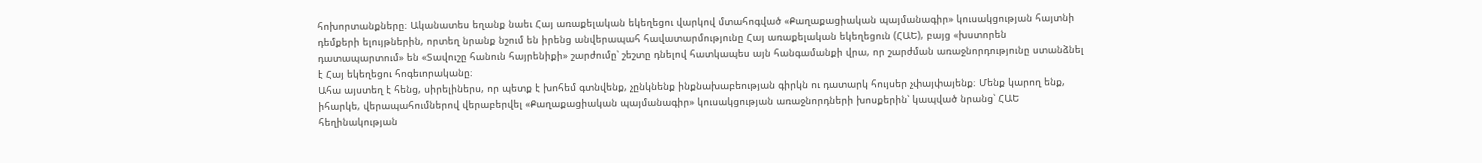հոխորտանքները։ Ականատես եղանք նաեւ Հայ առաքելական եկեղեցու վարկով մտահոգված «Քաղաքացիական պայմանագիր» կուսակցության հայտնի դեմքերի ելույթներին, որտեղ նրանք նշում են իրենց անվերապահ հավատարմությունը Հայ առաքելական եկեղեցուն (ՀԱԵ), բայց «խստորեն դատապարտում» են «Տավուշը հանուն հայրենիքի» շարժումը՝ շեշտը դնելով հատկապես այն հանգամանքի վրա, որ շարժման առաջնորդությունը ստանձնել է Հայ եկեղեցու հոգեւորականը։
Ահա այստեղ է հենց, սիրելիներս, որ պետք է խոհեմ գտնվենք, չընկնենք ինքնախաբեության գիրկն ու դատարկ հույսեր չփայփայենք։ Մենք կարող ենք, իհարկե, վերապահումներով վերաբերվել «Քաղաքացիական պայմանագիր» կուսակցության առաջնորդների խոսքերին՝ կապված նրանց՝ ՀԱԵ հեղինակության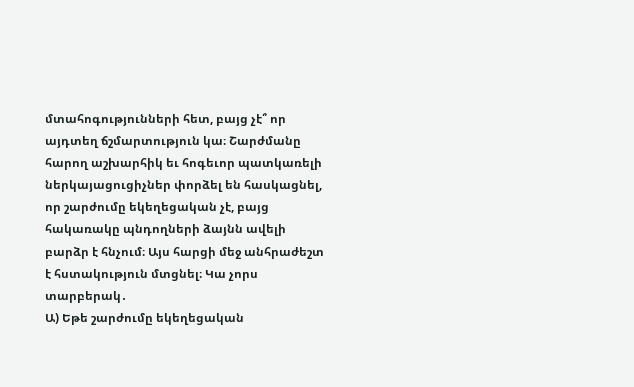մտահոգությունների հետ, բայց չէ՞ որ այդտեղ ճշմարտություն կա։ Շարժմանը հարող աշխարհիկ եւ հոգեւոր պատկառելի ներկայացուցիչներ փորձել են հասկացնել, որ շարժումը եկեղեցական չէ, բայց հակառակը պնդողների ձայնն ավելի բարձր է հնչում։ Այս հարցի մեջ անհրաժեշտ է հստակություն մտցնել։ Կա չորս տարբերակ․
Ա) Եթե շարժումը եկեղեցական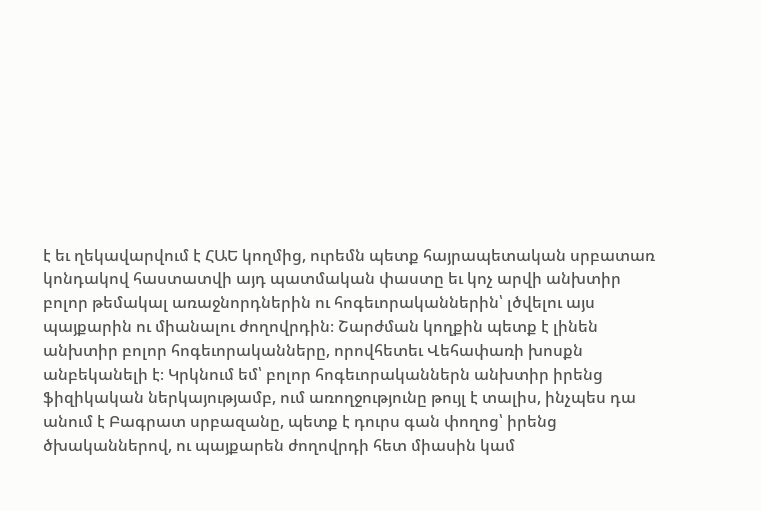է եւ ղեկավարվում է ՀԱԵ կողմից, ուրեմն պետք հայրապետական սրբատառ կոնդակով հաստատվի այդ պատմական փաստը եւ կոչ արվի անխտիր բոլոր թեմակալ առաջնորդներին ու հոգեւորականներին՝ լծվելու այս պայքարին ու միանալու ժողովրդին։ Շարժման կողքին պետք է լինեն անխտիր բոլոր հոգեւորականները, որովհետեւ Վեհափառի խոսքն անբեկանելի է։ Կրկնում եմ՝ բոլոր հոգեւորականներն անխտիր իրենց ֆիզիկական ներկայությամբ, ում առողջությունը թույլ է տալիս, ինչպես դա անում է Բագրատ սրբազանը, պետք է դուրս գան փողոց՝ իրենց ծխականներով, ու պայքարեն ժողովրդի հետ միասին կամ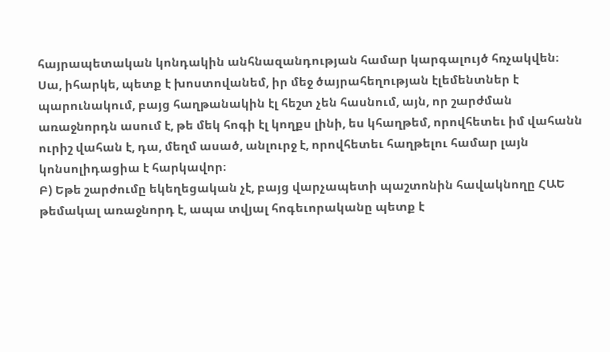հայրապետական կոնդակին անհնազանդության համար կարգալույծ հռչակվեն։ Սա, իհարկե, պետք է խոստովանեմ, իր մեջ ծայրահեղության էլեմենտներ է պարունակում, բայց հաղթանակին էլ հեշտ չեն հասնում, այն, որ շարժման առաջնորդն ասում է, թե մեկ հոգի էլ կողքս լինի, ես կհաղթեմ, որովհետեւ իմ վահանն ուրիշ վահան է, դա, մեղմ ասած, անլուրջ է, որովհետեւ հաղթելու համար լայն կոնսոլիդացիա է հարկավոր։
Բ) Եթե շարժումը եկեղեցական չէ, բայց վարչապետի պաշտոնին հավակնողը ՀԱԵ թեմակալ առաջնորդ է, ապա տվյալ հոգեւորականը պետք է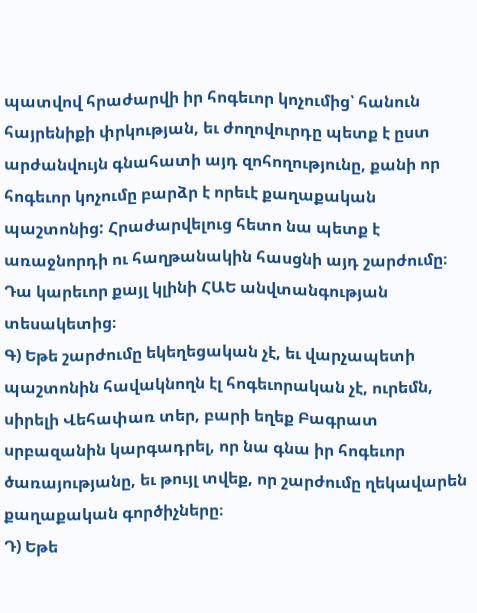պատվով հրաժարվի իր հոգեւոր կոչումից՝ հանուն հայրենիքի փրկության, եւ ժողովուրդը պետք է ըստ արժանվույն գնահատի այդ զոհողությունը, քանի որ հոգեւոր կոչումը բարձր է որեւէ քաղաքական պաշտոնից: Հրաժարվելուց հետո նա պետք է առաջնորդի ու հաղթանակին հասցնի այդ շարժումը։ Դա կարեւոր քայլ կլինի ՀԱԵ անվտանգության տեսակետից։
Գ) Եթե շարժումը եկեղեցական չէ, եւ վարչապետի պաշտոնին հավակնողն էլ հոգեւորական չէ, ուրեմն, սիրելի Վեհափառ տեր, բարի եղեք Բագրատ սրբազանին կարգադրել, որ նա գնա իր հոգեւոր ծառայությանը, եւ թույլ տվեք, որ շարժումը ղեկավարեն քաղաքական գործիչները։
Դ) Եթե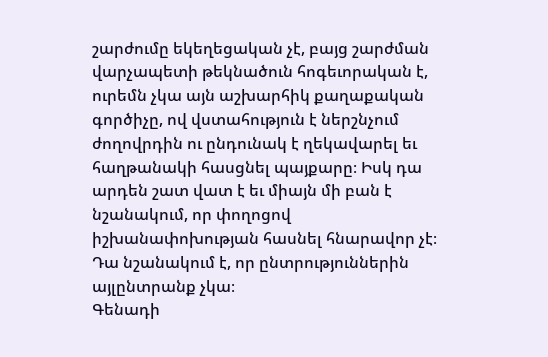շարժումը եկեղեցական չէ, բայց շարժման վարչապետի թեկնածուն հոգեւորական է, ուրեմն չկա այն աշխարհիկ քաղաքական գործիչը, ով վստահություն է ներշնչում ժողովրդին ու ընդունակ է ղեկավարել եւ հաղթանակի հասցնել պայքարը։ Իսկ դա արդեն շատ վատ է եւ միայն մի բան է նշանակում, որ փողոցով իշխանափոխության հասնել հնարավոր չէ։ Դա նշանակում է, որ ընտրություններին այլընտրանք չկա։
Գենադի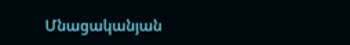Մնացականյան